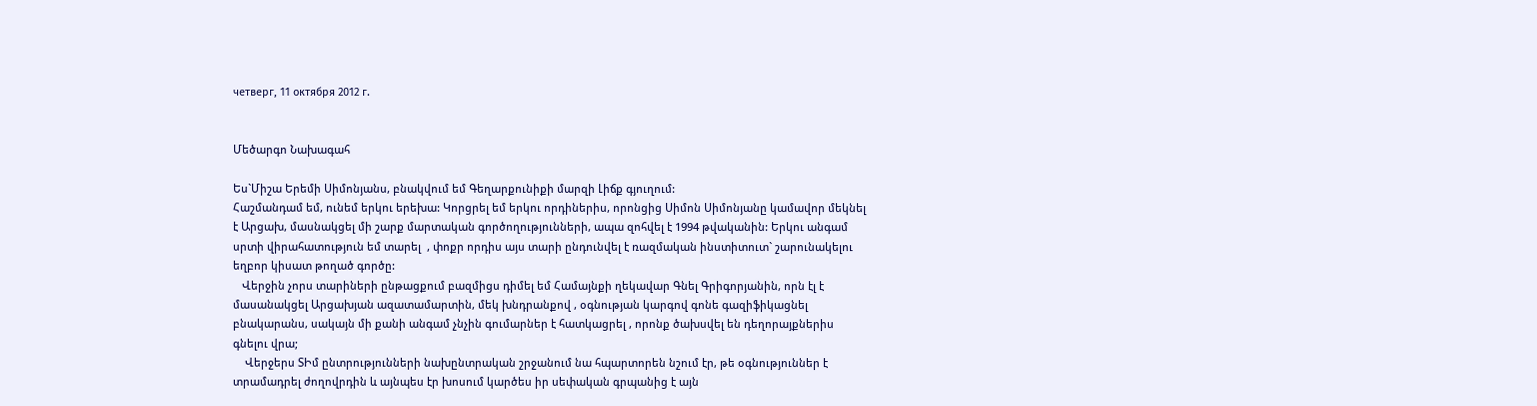четверг, 11 октября 2012 г.


Մեծարգո Նախագահ

Ես`Միշա Երեմի Սիմոնյանս, բնակվում եմ Գեղարքունիքի մարզի Լիճք գյուղում:
Հաշմանդամ եմ, ունեմ երկու երեխա: Կորցրել եմ երկու որդիներիս, որոնցից Սիմոն Սիմոնյանը կամավոր մեկնել է Արցախ, մասնակցել մի շարք մարտական գործողությունների, ապա զոհվել է 1994 թվականին: Երկու անգամ  սրտի վիրահատություն եմ տարել  , փոքր որդիս այս տարի ընդունվել է ռազմական ինստիտուտ` շարունակելու եղբոր կիսատ թողած գործը:
   Վերջին չորս տարիների ընթացքում բազմիցս դիմել եմ Համայնքի ղեկավար Գնել Գրիգորյանին, որն էլ է մասանակցել Արցախյան ազատամարտին, մեկ խնդրանքով , օգնության կարգով գոնե գազիֆիկացնել բնակարանս, սակայն մի քանի անգամ չնչին գումարներ է հատկացրել , որոնք ծախսվել են դեղորայքներիս գնելու վրա;
    Վերջերս ՏԻմ ընտրությունների նախընտրական շրջանում նա հպարտորեն նշում էր, թե օգնություններ է տրամադրել ժողովրդին և այնպես էր խոսում կարծես իր սեփական գրպանից է այն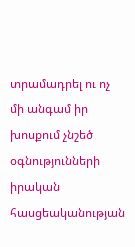տրամադրել ու ոչ մի անգամ իր խոսքում չնշեծ օգնությունների իրական հասցեականության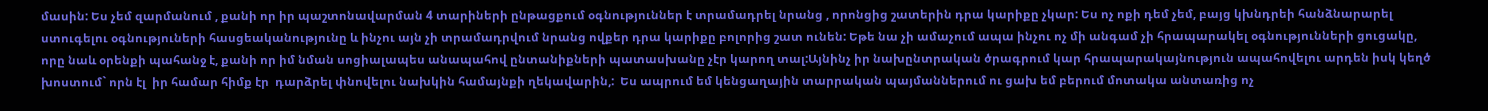մասին: Ես չեմ զարմանում , քանի որ իր պաշտոնավարման 4 տարիների ընթացքում օգնություններ է տրամադրել նրանց , որոնցից շատերին դրա կարիքը չկար: Ես ոչ ոքի դեմ չեմ, բայց կխնդրեի հանձնարարել ստուգելու օգնություների հասցեականությունը և ինչու այն չի տրամադրվում նրանց ովքեր դրա կարիքը բոլորից շատ ունեն: Եթե նա չի ամաչում ապա ինչու ոչ մի անգամ չի հրապարակել օգնությունների ցուցակը, որը նաև օրենքի պահանջ է, քանի որ իմ նման սոցիալապես անապահով ընտանիքների պատասխանը չէր կարող տալ:Այնինչ իր նախընտրական ծրագրում կար հրապարակայնություն ապահովելու արդեն իսկ կեղծ խոստում` որն էլ  իր համար հիմք էր  դարձրել փնովելու նախկին համայնքի ղեկավարին,:  Ես ապրում եմ կենցաղային տարրական պայմաններում ու ցախ եմ բերում մոտակա անտառից ոչ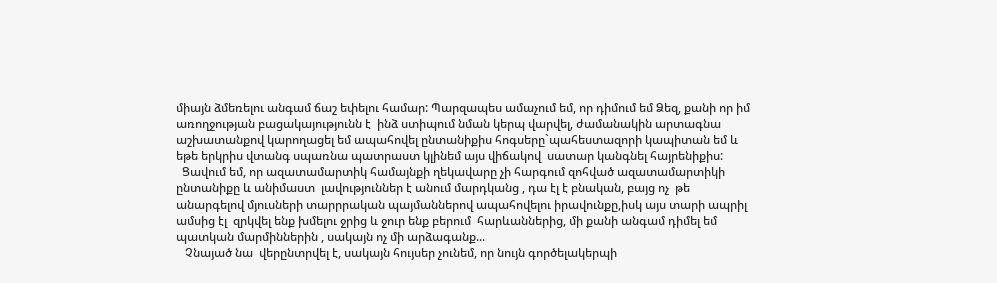միայն ձմեռելու անգամ ճաշ եփելու համար: Պարզապես ամաչում եմ, որ դիմում եմ Ձեզ, քանի որ իմ առողջության բացակայությունն է  ինձ ստիպում նման կերպ վարվել, ժամանակին արտագնա աշխատանքով կարողացել եմ ապահովել ընտանիքիս հոգսերը`պահեստազորի կապիտան եմ և եթե երկրիս վտանգ սպառնա պատրաստ կլինեմ այս վիճակով  սատար կանգնել հայրենիքիս:
  Ցավում եմ, որ ազատամարտիկ համայնքի ղեկավարը չի հարգում զոհված ազատամարտիկի ընտանիքը և անիմաստ  լավություններ է անում մարդկանց , դա էլ է բնական, բայց ոչ  թե անարգելով մյուսների տարրրական պայմաններով ապահովելու իրավունքը,իսկ այս տարի ապրիլ ամսից էլ  զրկվել ենք խմելու ջրից և ջուր ենք բերում  հարևաններից, մի քանի անգամ դիմել եմ պատկան մարմիններին , սակայն ոչ մի արձագանք...
   Չնայած նա  վերընտրվել է, սակայն հույսեր չունեմ, որ նույն գործելակերպի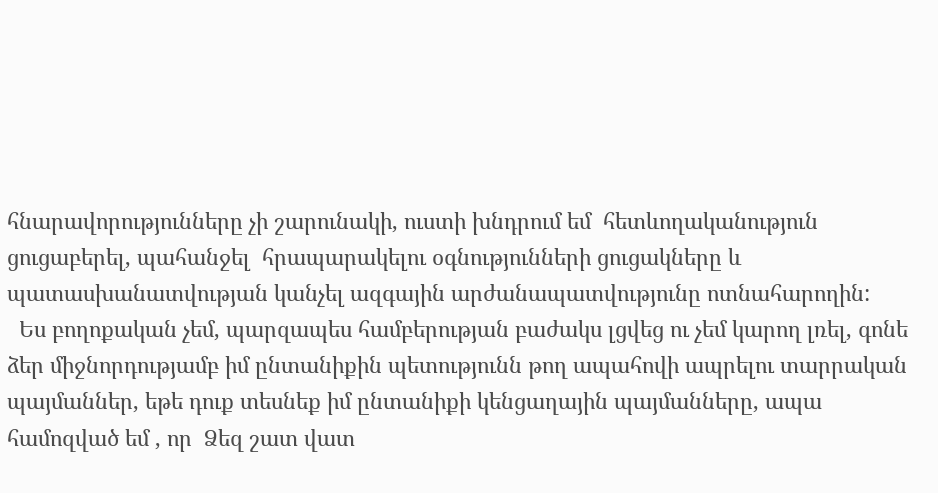հնարավորությունները չի շարունակի, ուստի խնդրում եմ  հետևողականություն ցուցաբերել, պահանջել  հրապարակելու օգնությունների ցուցակները և պատասխանատվության կանչել ազգային արժանապատվությունը ոտնահարողին:
  Ես բողոքական չեմ, պարզապես համբերության բաժակս լցվեց ու չեմ կարող լռել, գոնե ձեր միջնորդությամբ իմ ընտանիքին պետությունն թող ապահովի ապրելու տարրական պայմաններ, եթե դուք տեսնեք իմ ընտանիքի կենցաղային պայմանները, ապա համոզված եմ , որ  Ձեզ շատ վատ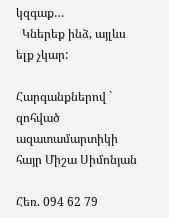կզգաք…
  Կներեք ինձ, այլևս ելք չկար:

Հարգանքներով ` զոհված ազատամարտիկի հայր Միշա Սիմոնյան

Հեռ. 094 62 79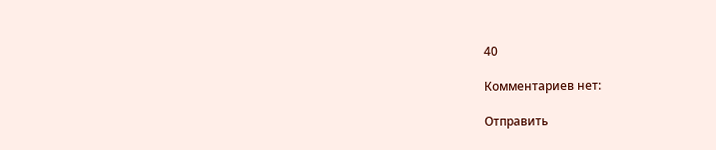40

Комментариев нет:

Отправить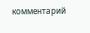комментарий